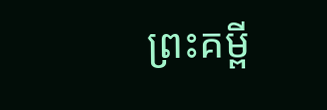ព្រះគម្ពី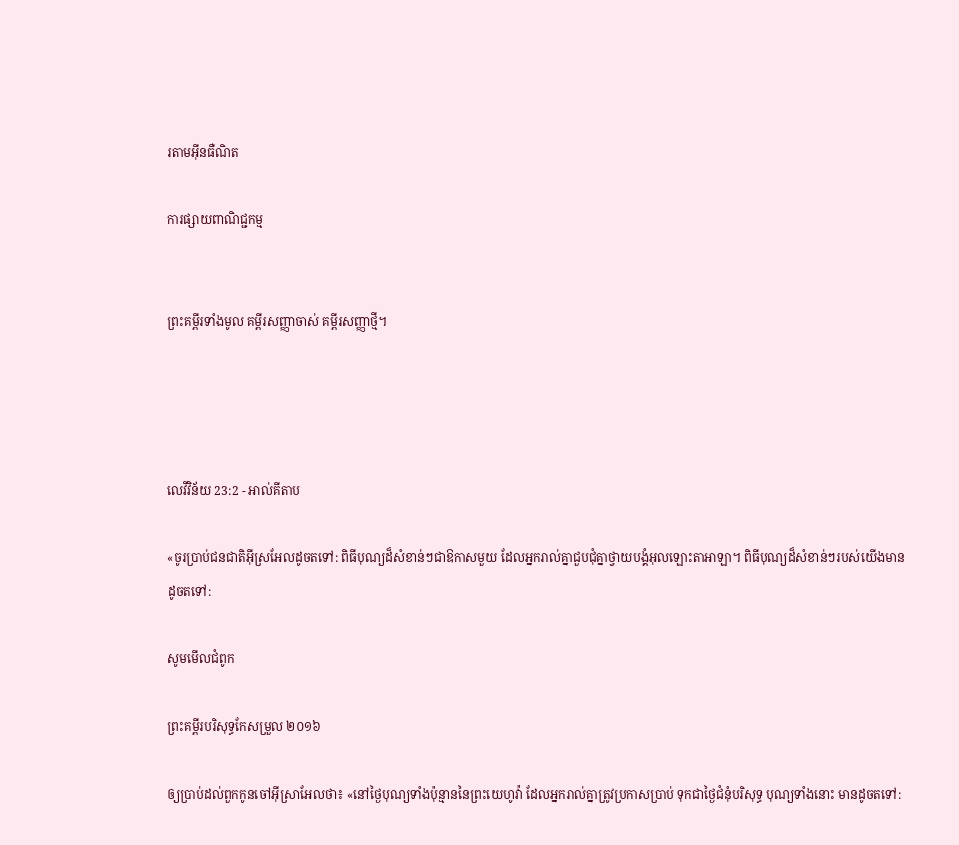រតាមអ៊ីនធឺណិត

ការផ្សាយពាណិជ្ជកម្ម


ព្រះគម្ពីរទាំងមូល គម្ពីរសញ្ញាចាស់ គម្ពីរសញ្ញាថ្មី។




លេវី‌វិន័យ 23:2 - អាល់គីតាប

«ចូរប្រាប់ជន‌ជាតិអ៊ីស្រ‌អែលដូចតទៅ: ពិធីបុណ្យដ៏សំខាន់ៗជាឱកាសមួយ ដែលអ្នករាល់គ្នាជួបជុំគ្នាថ្វាយ‌បង្គំអុលឡោះ‌តាអាឡា។ ពិធីបុណ្យដ៏សំខាន់ៗរបស់យើងមានដូចតទៅ:

សូមមើលជំពូក

ព្រះគម្ពីរបរិសុទ្ធកែសម្រួល ២០១៦

ឲ្យប្រាប់ដល់ពួកកូនចៅអ៊ីស្រា‌អែលថា៖ «នៅថ្ងៃបុណ្យទាំងប៉ុន្មាននៃព្រះ‌យេហូវ៉ា ដែលអ្នករាល់គ្នាត្រូវប្រកាសប្រាប់ ទុកជាថ្ងៃជំនុំបរិសុទ្ធ បុណ្យទាំងនោះ មានដូចតទៅ: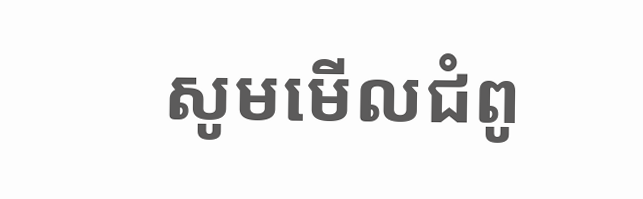សូមមើលជំពូ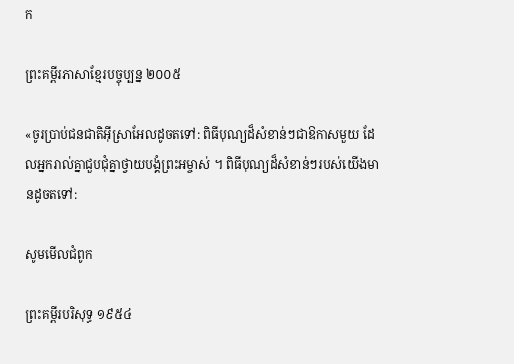ក

ព្រះគម្ពីរភាសាខ្មែរបច្ចុប្បន្ន ២០០៥

«ចូរប្រាប់ជន‌ជាតិអ៊ីស្រា‌អែលដូចតទៅ: ពិធីបុណ្យដ៏សំខាន់ៗជាឱកាសមួយ ដែលអ្នករាល់គ្នាជួប‌ជុំគ្នាថ្វាយ‌បង្គំព្រះ‌អម្ចាស់ ។ ពិធីបុណ្យដ៏សំខាន់ៗរបស់យើងមានដូចតទៅ:

សូមមើលជំពូក

ព្រះគម្ពីរបរិសុទ្ធ ១៩៥៤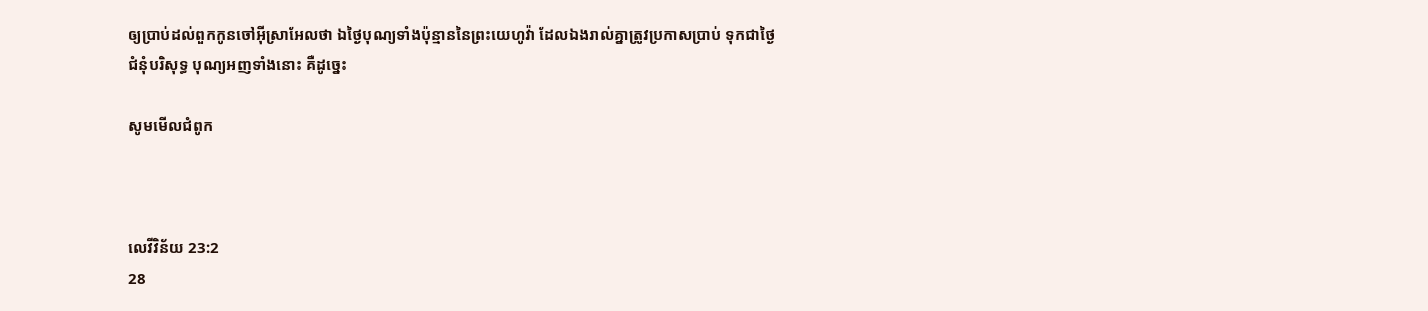ឲ្យប្រាប់ដល់ពួកកូនចៅអ៊ីស្រាអែលថា ឯថ្ងៃបុណ្យទាំងប៉ុន្មាននៃព្រះ‌យេហូវ៉ា ដែលឯងរាល់គ្នាត្រូវប្រកាសប្រាប់ ទុកជាថ្ងៃជំនុំបរិសុទ្ធ បុណ្យអញទាំងនោះ គឺដូច្នេះ

សូមមើលជំពូក



លេវី‌វិន័យ 23:2
28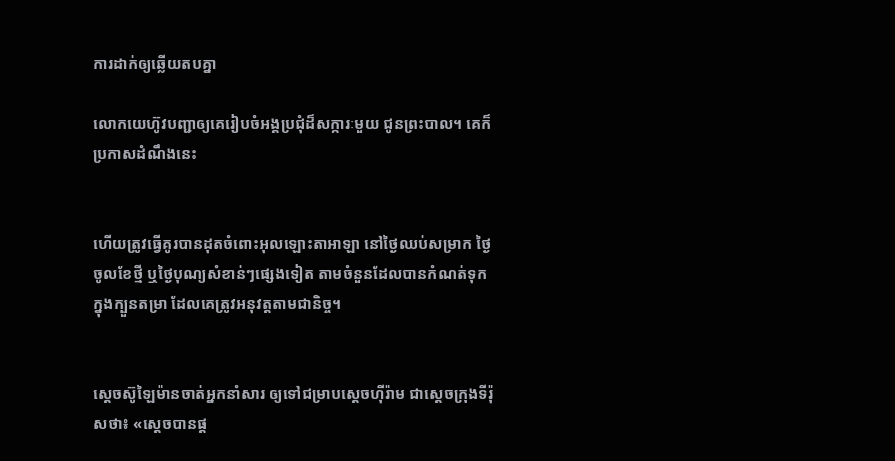ការដាក់ឲ្យឆ្លើយតបគ្នា

លោកយេហ៊ូវបញ្ជាឲ្យគេរៀប‌ចំអង្គប្រជុំដ៏សក្ការៈមួយ ជូនព្រះបាល។ គេក៏ប្រកាសដំណឹងនេះ


ហើយត្រូវធ្វើគូរបានដុតចំពោះអុលឡោះ‌តាអាឡា នៅថ្ងៃឈប់សម្រាក ថ្ងៃចូលខែថ្មី ឬថ្ងៃបុណ្យសំខាន់ៗផ្សេងទៀត តាមចំនួនដែលបានកំណត់ទុកក្នុងក្បួនតម្រា ដែលគេត្រូវអនុវត្តតាមជា‌និច្ច។


ស្តេចស៊ូឡៃ‌ម៉ានចាត់អ្នកនាំសារ ឲ្យទៅជម្រាបស្តេចហ៊ីរ៉ាម ជាស្តេចក្រុងទីរ៉ុសថា៖ «ស្តេចបានផ្ត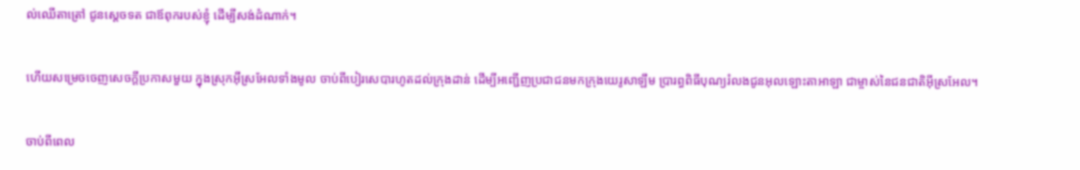ល់ឈើតាត្រៅ ជូនស្តេចទត ជាឪពុករបស់ខ្ញុំ ដើម្បីសង់ដំណាក់។


ហើយសម្រេចចេញសេចក្តីប្រកាសមួយ ក្នុងស្រុកអ៊ីស្រ‌អែលទាំងមូល ចាប់ពីបៀរ‌សេ‌បារហូតដល់ក្រុងដាន់ ដើម្បីអញ្ជើញប្រជា‌ជនមកក្រុងយេរូ‌សាឡឹម ប្រារព្ធពិធីបុណ្យរំលងជូនអុលឡោះ‌តាអាឡា ជាម្ចាស់នៃជន‌ជាតិអ៊ីស្រ‌អែល។


ចាប់ពីពេល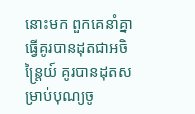នោះមក ពួកគេនាំគ្នាធ្វើគូរបានដុតជាអចិន្ត្រៃយ៍ គូរបានដុតសម្រាប់បុណ្យចូ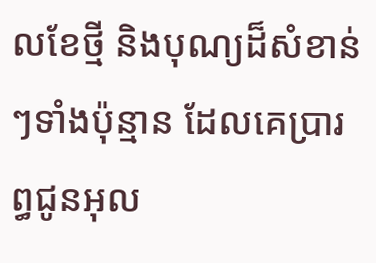លខែថ្មី និងបុណ្យដ៏សំខាន់ៗទាំងប៉ុន្មាន ដែលគេប្រារព្ធជូនអុល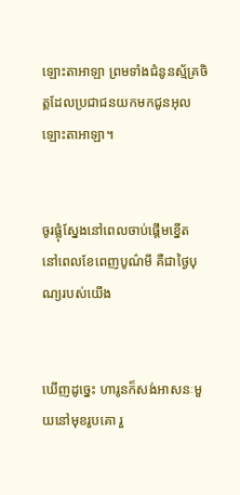ឡោះ‌តាអាឡា ព្រមទាំងជំនូនស្ម័គ្រចិត្តដែលប្រជា‌ជនយកមកជូនអុលឡោះ‌តាអាឡា។


ចូរផ្លុំស្នែងនៅពេលចាប់ផ្ដើមខ្នើត នៅពេលខែពេញបូណ៌មី គឺជាថ្ងៃបុណ្យរបស់យើង


ឃើញដូច្នេះ ហារូនក៏សង់អាសនៈមួយនៅមុខរូបគោ រួ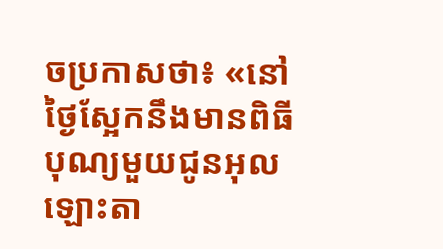ចប្រកាសថា៖ «នៅថ្ងៃស្អែកនឹងមានពិធីបុណ្យមួយជូនអុលឡោះ‌តា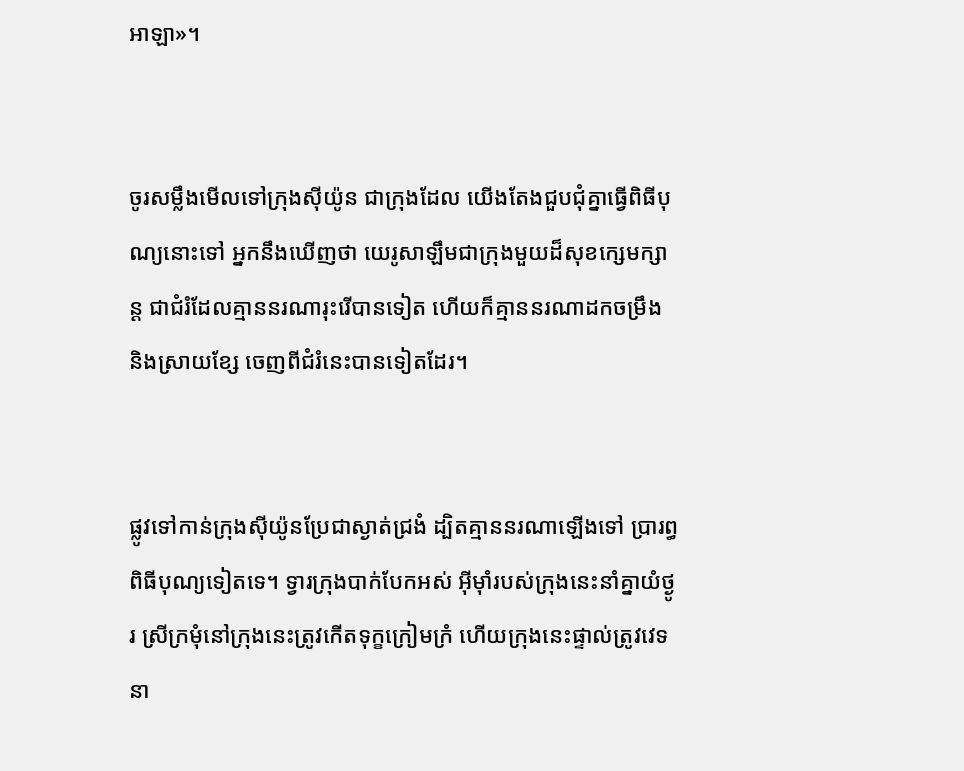អាឡា»។


ចូរសម្លឹងមើលទៅក្រុងស៊ីយ៉ូន ជាក្រុងដែល យើងតែងជួប‌ជុំគ្នាធ្វើពិធីបុណ្យនោះទៅ អ្នកនឹងឃើញថា យេរូ‌សាឡឹមជាក្រុងមួយដ៏សុខក្សេម‌ក្សាន្ត ជាជំរំដែលគ្មាននរណារុះរើបានទៀត ហើយក៏គ្មាននរណាដកចម្រឹង និងស្រាយខ្សែ ចេញពីជំរំនេះបានទៀតដែរ។


ផ្លូវទៅកាន់ក្រុងស៊ីយ៉ូនប្រែជាស្ងាត់ជ្រងំ ដ្បិតគ្មាននរណាឡើងទៅ ប្រារព្ធពិធីបុណ្យទៀតទេ។ ទ្វារក្រុងបាក់បែកអស់ អ៊ីមុាំរបស់ក្រុងនេះនាំគ្នាយំថ្ងូរ ស្រីក្រមុំនៅក្រុងនេះត្រូវកើតទុក្ខក្រៀម‌ក្រំ ហើយក្រុងនេះផ្ទាល់ត្រូវវេទនា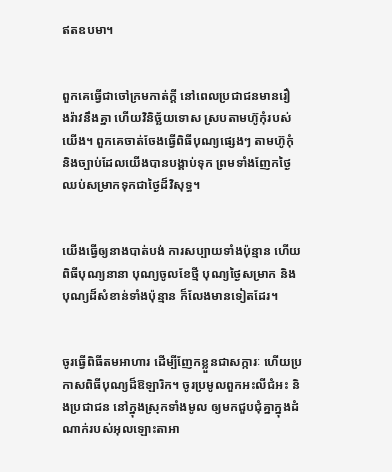ឥតឧបមា។


ពួកគេធ្វើជាចៅ‌ក្រមកាត់ក្ដី នៅពេលប្រជា‌ជនមានរឿង‌រ៉ាវនឹងគ្នា ហើយវិនិច្ឆ័យទោស ស្របតាមហ៊ូកុំរបស់យើង។ ពួកគេចាត់ចែងធ្វើពិធីបុណ្យផ្សេងៗ តាមហ៊ូកុំ និងច្បាប់ដែលយើងបានបង្គាប់ទុក ព្រមទាំងញែកថ្ងៃឈប់សម្រាកទុកជាថ្ងៃដ៏‌វិសុទ្ធ។


យើងធ្វើឲ្យនាងបាត់បង់ ការសប្បាយទាំងប៉ុន្មាន ហើយពិធីបុណ្យនានា បុណ្យចូលខែថ្មី បុណ្យថ្ងៃសម្រាក និងបុណ្យដ៏សំខាន់ទាំងប៉ុន្មាន ក៏លែងមានទៀតដែរ។


ចូរធ្វើពិធីតមអាហារ ដើម្បីញែកខ្លួនជាសក្ការៈ ហើយប្រកាសពិធីបុណ្យដ៏ឱឡា‌រិក។ ចូរប្រមូលពួកអះលី‌ជំអះ និងប្រជា‌ជន នៅក្នុងស្រុកទាំងមូល ឲ្យមកជួប‌ជុំគ្នាក្នុងដំណាក់របស់អុលឡោះ‌តាអា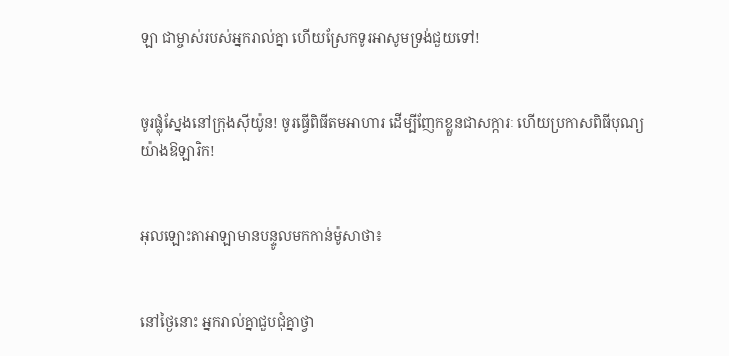ឡា ជាម្ចាស់របស់អ្នករាល់គ្នា ហើយស្រែកទូរអាសូមទ្រង់ជួយទៅ!


ចូរផ្លុំស្នែងនៅក្រុងស៊ីយ៉ូន! ចូរធ្វើពិធីតមអាហារ ដើម្បីញែកខ្លួនជាសក្ការៈ ហើយប្រកាសពិធីបុណ្យយ៉ាងឱឡា‌រិក!


អុលឡោះ‌តាអាឡាមានបន្ទូលមកកាន់ម៉ូសាថា៖


នៅថ្ងៃនោះ អ្នករាល់គ្នាជួបជុំគ្នាថ្វា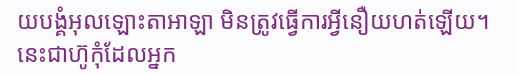យ‌បង្គំអុលឡោះ‌តាអាឡា មិនត្រូវធ្វើការអ្វីនឿយហត់ឡើយ។ នេះជាហ៊ូកុំដែលអ្នក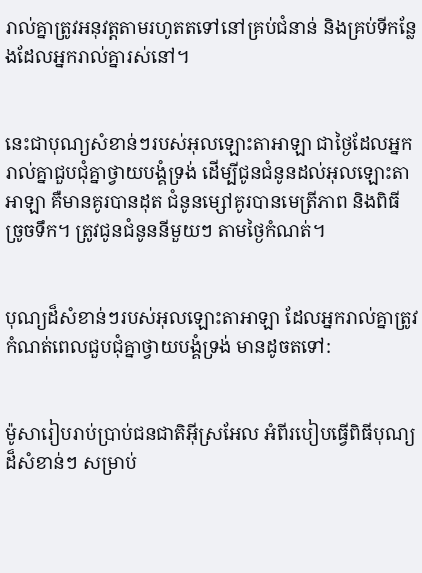រាល់គ្នាត្រូវអនុវត្តតាមរហូតតទៅនៅគ្រប់ជំនាន់ និងគ្រប់ទីកន្លែងដែលអ្នករាល់គ្នារស់នៅ។


នេះជាបុណ្យសំខាន់ៗរបស់អុលឡោះ‌តាអាឡា ជាថ្ងៃដែលអ្នករាល់គ្នាជួបជុំគ្នាថ្វាយ‌បង្គំទ្រង់ ដើម្បីជូនជំនូនដល់អុលឡោះ‌តាអាឡា គឺមានគូរបានដុត ជំនូនម្សៅគូរបានមេត្រីភាព និងពិធីច្រូចទឹក។ ត្រូវជូនជំនូននីមួយៗ តាមថ្ងៃកំណត់។


បុណ្យដ៏សំខាន់ៗរបស់អុលឡោះ‌តាអាឡា ដែលអ្នករាល់គ្នាត្រូវកំណត់ពេលជួបជុំគ្នាថ្វាយ‌បង្គំទ្រង់ មានដូចតទៅ:


ម៉ូសារៀបរាប់ប្រាប់ជន‌ជាតិអ៊ីស្រ‌អែល អំពីរបៀបធ្វើពិធីបុណ្យដ៏សំខាន់ៗ សម្រាប់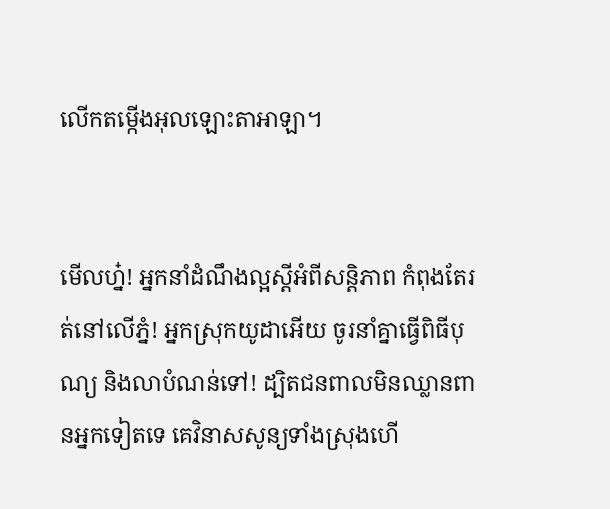លើកតម្កើងអុលឡោះ‌តាអាឡា។


មើលហ្ន៎! អ្នកនាំដំណឹង‌ល្អស្ដីអំពីសន្តិ‌ភាព កំពុងតែរត់នៅលើភ្នំ! អ្នកស្រុកយូដាអើយ ចូរនាំគ្នាធ្វើពិធីបុណ្យ និងលាបំណន់ទៅ! ដ្បិតជនពាលមិនឈ្លាន‌ពានអ្នកទៀតទេ គេវិនាសសូន្យទាំងស្រុងហើ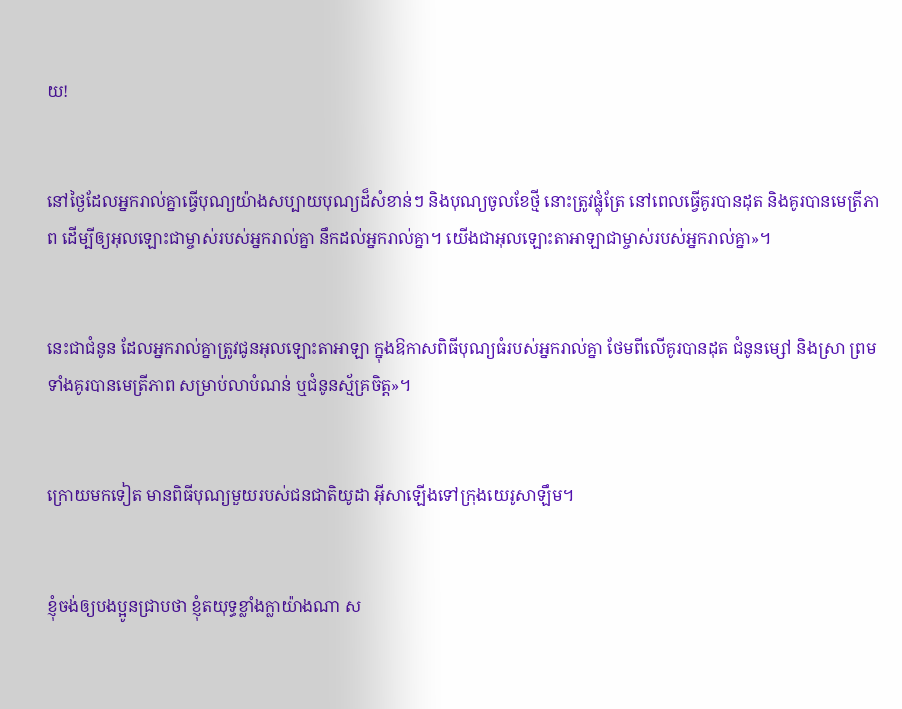យ!


នៅថ្ងៃដែលអ្នករាល់គ្នាធ្វើបុណ្យយ៉ាងសប្បាយបុណ្យដ៏សំខាន់ៗ និងបុណ្យចូលខែថ្មី នោះត្រូវផ្លុំត្រែ នៅពេលធ្វើគូរបានដុត និងគូរបានមេត្រីភាព ដើម្បីឲ្យអុលឡោះជាម្ចាស់របស់អ្នករាល់គ្នា នឹកដល់អ្នករាល់គ្នា។ យើងជាអុលឡោះ‌តាអាឡាជាម្ចាស់របស់អ្នករាល់គ្នា»។


នេះជាជំនូន ដែលអ្នករាល់គ្នាត្រូវជូនអុលឡោះ‌តាអាឡា ក្នុងឱកាសពិធីបុណ្យធំរបស់អ្នករាល់គ្នា ថែមពីលើគូរបានដុត ជំនូនម្សៅ និងស្រា ព្រមទាំងគូរបានមេត្រីភាព សម្រាប់លាបំណន់ ឬជំនូនស្ម័គ្រចិត្ត»។


ក្រោយមកទៀត មានពិធីបុណ្យមួយរបស់ជន‌ជាតិយូដា អ៊ីសាឡើងទៅក្រុងយេរូ‌សាឡឹម។


ខ្ញុំចង់ឲ្យបងប្អូនជ្រាបថា ខ្ញុំតយុទ្ធខ្លាំងក្លាយ៉ាងណា ស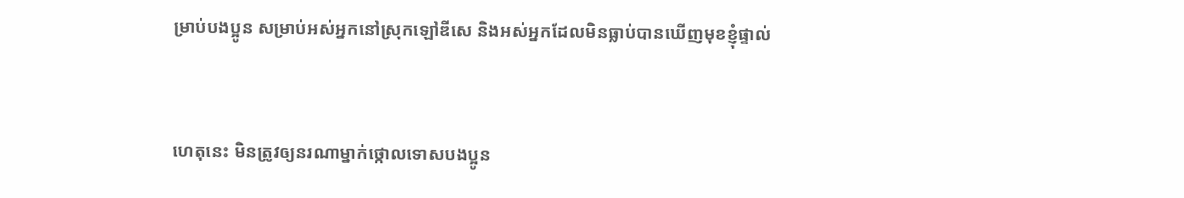ម្រាប់បងប្អូន សម្រាប់អស់អ្នកនៅស្រុកឡៅឌី‌សេ និងអស់អ្នកដែលមិនធ្លាប់បានឃើញមុខខ្ញុំផ្ទាល់


ហេតុនេះ មិនត្រូវឲ្យនរណាម្នាក់ថ្កោលទោសបងប្អូន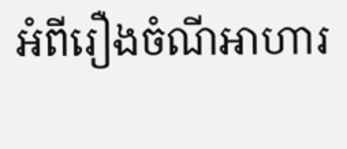អំពីរឿងចំណីអាហារ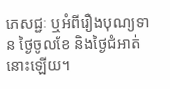ភេសជ្ជៈ ឬអំពីរឿងបុណ្យទាន ថ្ងៃចូលខែ និងថ្ងៃជំអាត់នោះឡើយ។